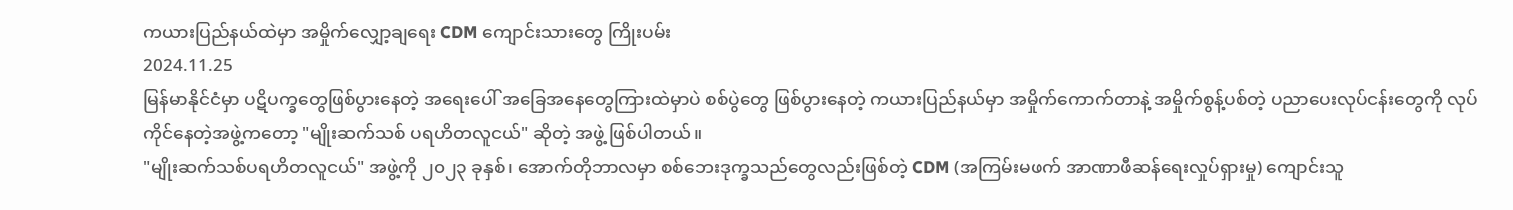ကယားပြည်နယ်ထဲမှာ အမှိုက်လျှော့ချရေး CDM ကျောင်းသားတွေ ကြိုးပမ်း
2024.11.25
မြန်မာနိုင်ငံမှာ ပဋိပက္ခတွေဖြစ်ပွားနေတဲ့ အရေးပေါ် အခြေအနေတွေကြားထဲမှာပဲ စစ်ပွဲတွေ ဖြစ်ပွားနေတဲ့ ကယားပြည်နယ်မှာ အမှိုက်ကောက်တာနဲ့ အမှိုက်စွန့်ပစ်တဲ့ ပညာပေးလုပ်ငန်းတွေကို လုပ်ကိုင်နေတဲ့အဖွဲ့ကတော့ "မျိုးဆက်သစ် ပရဟိတလူငယ်" ဆိုတဲ့ အဖွဲ့ ဖြစ်ပါတယ်။
"မျိုးဆက်သစ်ပရဟိတလူငယ်" အဖွဲ့ကို ၂၀၂၃ ခုနှစ်၊ အောက်တိုဘာလမှာ စစ်ဘေးဒုက္ခသည်တွေလည်းဖြစ်တဲ့ CDM (အကြမ်းမဖက် အာဏာဖီဆန်ရေးလှုပ်ရှားမှု) ကျောင်းသူ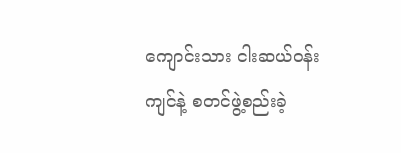ကျောင်းသား ငါးဆယ်ဝန်းကျင်နဲ့ စတင်ဖွဲ့စည်းခဲ့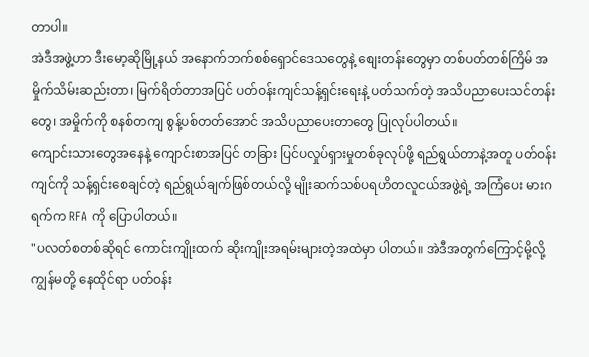တာပါ။
အဲဒီအဖွဲ့ဟာ ဒီးမော့ဆိုမြို့နယ် အနောက်ဘက်စစ်ရှောင်ဒေသတွေနဲ့ စျေးတန်းတွေမှာ တစ်ပတ်တစ်ကြိမ် အမှိုက်သိမ်းဆည်းတာ၊ မြက်ရိတ်တာအပြင် ပတ်ဝန်းကျင်သန့်ရှင်းရေးနဲ့ ပတ်သက်တဲ့ အသိပညာပေးသင်တန်းတွေ၊ အမှိုက်ကို စနစ်တကျ စွန့်ပစ်တတ်အောင် အသိပညာပေးတာတွေ ပြုလုပ်ပါတယ်။
ကျောင်းသားတွေအနေနဲ့ ကျောင်းစာအပြင် တခြား ပြင်ပလှုပ်ရှားမှုတစ်ခုလုပ်ဖို့ ရည်ရွယ်တာနဲ့အတူ ပတ်ဝန်းကျင်ကို သန့်ရှင်းစေချင်တဲ့ ရည်ရွယ်ချက်ဖြစ်တယ်လို့ မျိုးဆက်သစ်ပရဟိတလူငယ်အဖွဲ့ရဲ့ အကြံပေး မားဂရက်က RFA ကို ပြောပါတယ်။
"ပလတ်စတစ်ဆိုရင် ကောင်းကျိုးထက် ဆိုးကျိုးအရမ်းများတဲ့အထဲမှာ ပါတယ်။ အဲဒီအတွက်ကြောင့်မို့လို့ ကျွန်မတို့ နေထိုင်ရာ ပတ်ဝန်း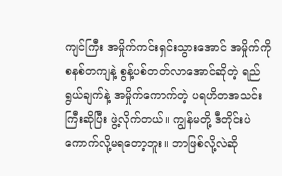ကျင်ကြီး အမှိုက်ကင်းရှင်းသွားအောင် အမှိုက်ကို စနစ်တကျနဲ့ စွန့်ပစ်တတ်လာအောင်ဆိုတဲ့ ရည်ရွယ်ချက်နဲ့ အမှိုက်ကောက်တဲ့ ပရဟိတအသင်းကြီးဆိုပြီး ဖွဲ့လိုက်တယ်။ ကျွန်မတို့ ဒီတိုင်းပဲ ကောက်လို့မရတော့ဘူး။ ဘာဖြစ်လို့လဲဆို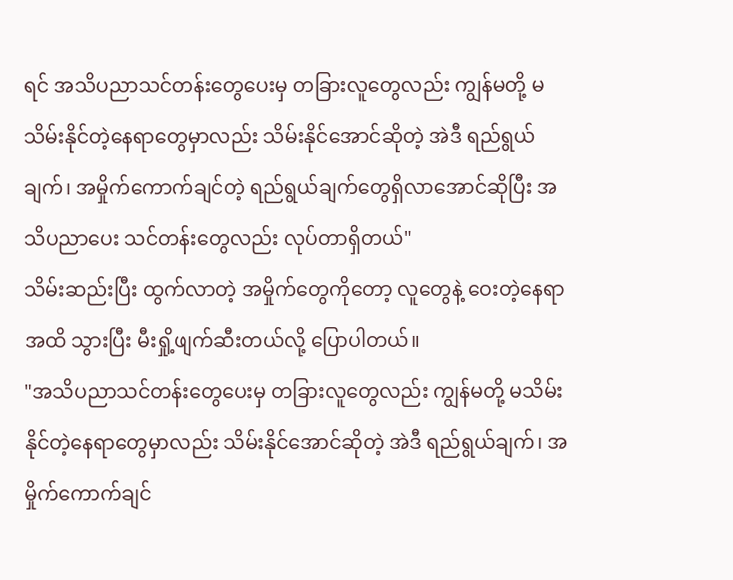ရင် အသိပညာသင်တန်းတွေပေးမှ တခြားလူတွေလည်း ကျွန်မတို့ မသိမ်းနိုင်တဲ့နေရာတွေမှာလည်း သိမ်းနိုင်အောင်ဆိုတဲ့ အဲဒီ ရည်ရွယ်ချက်၊ အမှိုက်ကောက်ချင်တဲ့ ရည်ရွယ်ချက်တွေရှိလာအောင်ဆိုပြီး အသိပညာပေး သင်တန်းတွေလည်း လုပ်တာရှိတယ်"
သိမ်းဆည်းပြီး ထွက်လာတဲ့ အမှိုက်တွေကိုတော့ လူတွေနဲ့ ဝေးတဲ့နေရာအထိ သွားပြီး မီးရှို့ဖျက်ဆီးတယ်လို့ ပြောပါတယ်။
"အသိပညာသင်တန်းတွေပေးမှ တခြားလူတွေလည်း ကျွန်မတို့ မသိမ်းနိုင်တဲ့နေရာတွေမှာလည်း သိမ်းနိုင်အောင်ဆိုတဲ့ အဲဒီ ရည်ရွယ်ချက်၊ အမှိုက်ကောက်ချင်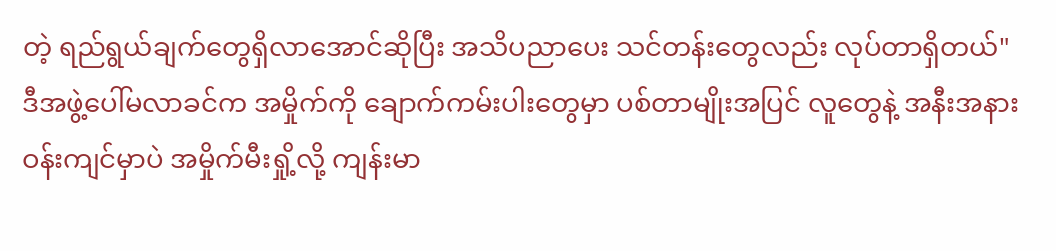တဲ့ ရည်ရွယ်ချက်တွေရှိလာအောင်ဆိုပြီး အသိပညာပေး သင်တန်းတွေလည်း လုပ်တာရှိတယ်"
ဒီအဖွဲ့ပေါ်မလာခင်က အမှိုက်ကို ချောက်ကမ်းပါးတွေမှာ ပစ်တာမျိုးအပြင် လူတွေနဲ့ အနီးအနား ဝန်းကျင်မှာပဲ အမှိုက်မီးရှို့လို့ ကျန်းမာ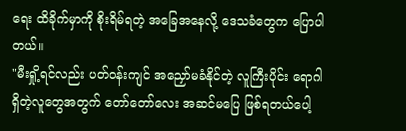ရေး ထိခိုက်မှာကို စိုးရိမ်ရတဲ့ အခြေအနေလို့ ဒေသခံတွေက ပြောပါတယ်။
"မီးရှို့ရင်လည်း ပတ်ဝန်းကျင် အညှော်မခံနိုင်တဲ့ လူကြီးပိုင်း ရောဂါရှိတဲ့လူတွေအတွက် တော်တော်လေး အဆင်မပြေ ဖြစ်ရတယ်ပေါ့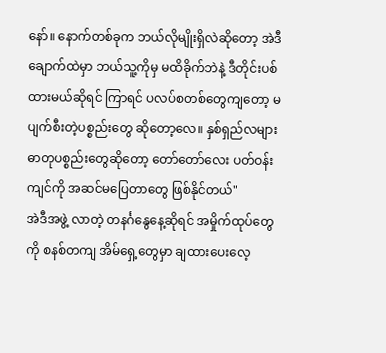နော်။ နောက်တစ်ခုက ဘယ်လိုမျိုးရှိလဲဆိုတော့ အဲဒီချောက်ထဲမှာ ဘယ်သူ့ကိုမှ မထိခိုက်ဘဲနဲ့ ဒီတိုင်းပစ်ထားမယ်ဆိုရင် ကြာရင် ပလပ်စတစ်တွေကျတော့ မပျက်စီးတဲ့ပစ္စည်းတွေ ဆိုတော့လေ။ နှစ်ရှည်လများ ဓာတုပစ္စည်းတွေဆိုတော့ တော်တော်လေး ပတ်ဝန်းကျင်ကို အဆင်မပြေတာတွေ ဖြစ်နိုင်တယ်"
အဲဒီအဖွဲ့ လာတဲ့ တနင်္ဂနွေနေ့ဆိုရင် အမှိုက်ထုပ်တွေကို စနစ်တကျ အိမ်ရှေ့တွေမှာ ချထားပေးလေ့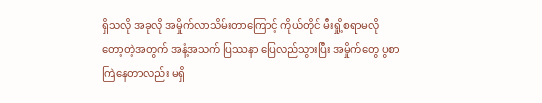ရှိသလို အခုလို အမှိုက်လာသိမ်းတာကြောင့် ကိုယ်တိုင် မီးရှို့စရာမလိုတော့တဲ့အတွက် အနံ့အသက် ပြဿနာ ပြေလည်သွားပြီး အမှိုက်တွေ ပွစာကြဲနေတာလည်း မရှိ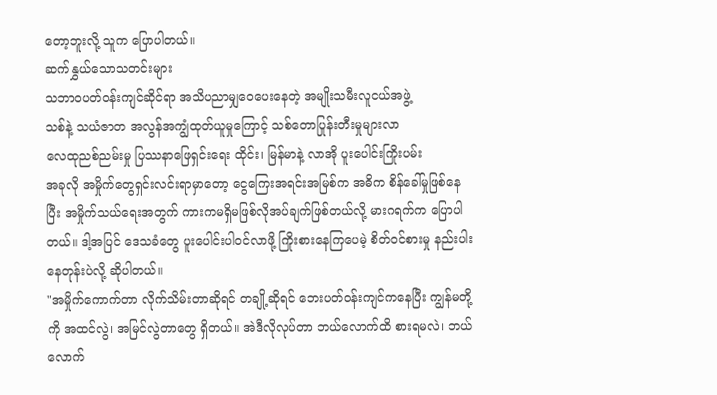တော့ဘူးလို့ သူက ပြောပါတယ်။
ဆက်နွှယ်သောသတင်းများ
သဘာဝပတ်ဝန်းကျင်ဆိုင်ရာ အသိပညာမျှဝေပေးနေတဲ့ အမျိုးသမီးလူငယ်အဖွဲ့
သစ်နဲ့ သယံဇာတ အလွန်အကျွံထုတ်ယူမှုကြောင့် သစ်တောပြုန်းတီးမှုများလာ
လေထုညစ်ညမ်းမှု ပြဿနာဖြေရှင်းရေး ထိုင်း၊ မြန်မာနဲ့ လာအို ပူးပေါင်းကြိုးပမ်း
အခုလို အမှိုက်တွေရှင်းလင်းရာမှာတော့ ငွေကြေးအရင်းအမြစ်က အဓိက စိန်ခေါ်မှုဖြစ်နေပြီး အမှိုက်သယ်ရေးအတွက် ကားကမရှိမဖြစ်လိုအပ်ချက်ဖြစ်တယ်လို့ မားဂရက်က ပြောပါတယ်။ ဒါ့အပြင် ဒေသခံတွေ ပူးပေါင်းပါဝင်လာဖို့ ကြိုးစားနေကြပေမဲ့ စိတ်ဝင်စားမှု နည်းပါးနေတုန်းပဲလို့ ဆိုပါတယ်။
"အမှိုက်ကောက်တာ လိုက်သိမ်းတာဆိုရင် တချို့ဆိုရင် ဘေးပတ်ဝန်းကျင်ကနေပြီး ကျွန်မတို့ကို အထင်လွဲ၊ အမြင်လွဲတာတွေ ရှိတယ်။ အဲဒီလိုလုပ်တာ ဘယ်လောက်ထိ စားရမလဲ၊ ဘယ်လောက်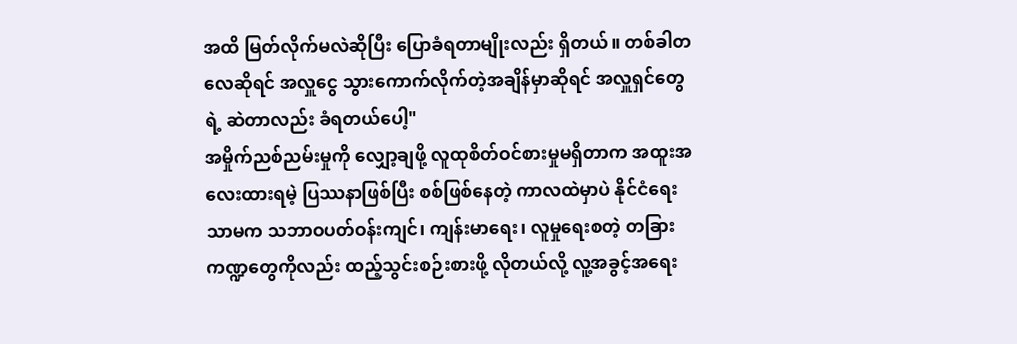အထိ မြတ်လိုက်မလဲဆိုပြီး ပြောခံရတာမျိုးလည်း ရှိတယ်။ တစ်ခါတလေဆိုရင် အလှူငွေ သွားကောက်လိုက်တဲ့အချိန်မှာဆိုရင် အလှူရှင်တွေရဲ့ ဆဲတာလည်း ခံရတယ်ပေါ့"
အမှိုက်ညစ်ညမ်းမှုကို လျှော့ချဖို့ လူထုစိတ်ဝင်စားမှုမရှိတာက အထူးအလေးထားရမဲ့ ပြဿနာဖြစ်ပြီး စစ်ဖြစ်နေတဲ့ ကာလထဲမှာပဲ နိုင်ငံရေးသာမက သဘာဝပတ်ဝန်းကျင်၊ ကျန်းမာရေး၊ လူမှုရေးစတဲ့ တခြားကဏ္ဍတွေကိုလည်း ထည့်သွင်းစဉ်းစားဖို့ လိုတယ်လို့ လူ့အခွင့်အရေး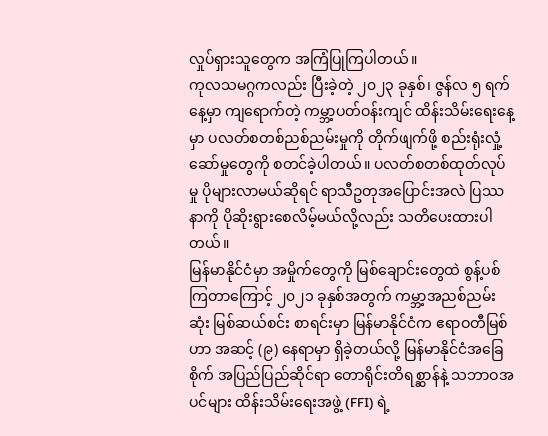လှုပ်ရှားသူတွေက အကြံပြုကြပါတယ်။
ကုလသမဂ္ဂကလည်း ပြီးခဲ့တဲ့ ၂၀၂၃ ခုနှစ်၊ ဇွန်လ ၅ ရက်နေ့မှာ ကျရောက်တဲ့ ကမ္ဘာ့ပတ်ဝန်းကျင် ထိန်းသိမ်းရေးနေ့မှာ ပလတ်စတစ်ညစ်ညမ်းမှုကို တိုက်ဖျက်ဖို့ စည်းရုံးလှုံ့ဆော်မှုတွေကို စတင်ခဲ့ပါတယ်။ ပလတ်စတစ်ထုတ်လုပ်မှု ပိုများလာမယ်ဆိုရင် ရာသီဥတုအပြောင်းအလဲ ပြဿနာကို ပိုဆိုးရွားစေလိမ့်မယ်လို့လည်း သတိပေးထားပါတယ်။
မြန်မာနိုင်ငံမှာ အမှိုက်တွေကို မြစ်ချောင်းတွေထဲ စွန့်ပစ်ကြတာကြောင့် ၂၀၂၁ ခုနှစ်အတွက် ကမ္ဘာ့အညစ်ညမ်းဆုံး မြစ်ဆယ်စင်း စာရင်းမှာ မြန်မာနိုင်ငံက ဧရာဝတီမြစ်ဟာ အဆင့် (၉) နေရာမှာ ရှိခဲ့တယ်လို့ မြန်မာနိုင်ငံအခြေစိုက် အပြည်ပြည်ဆိုင်ရာ တောရိုင်းတိရစ္ဆာန်နဲ့ သဘာဝအပင်များ ထိန်းသိမ်းရေးအဖွဲ့ (FFI) ရဲ့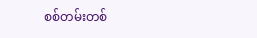စစ်တမ်းတစ်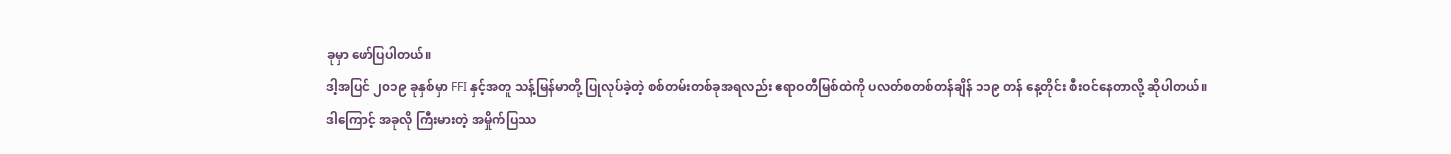ခုမှာ ဖော်ပြပါတယ်။
ဒါ့အပြင် ၂၀၁၉ ခုနှစ်မှာ FFI နှင့်အတူ သန့်မြန်မာတို့ ပြုလုပ်ခဲ့တဲ့ စစ်တမ်းတစ်ခုအရလည်း ဧရာဝတီမြစ်ထဲကို ပလတ်စတစ်တန်ချိန် ၁၁၉ တန် နေ့တိုင်း စီးဝင်နေတာလို့ ဆိုပါတယ်။
ဒါကြောင့် အခုလို ကြီးမားတဲ့ အမှိုက်ပြဿ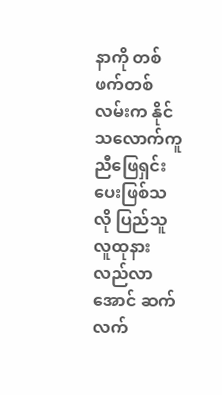နာကို တစ်ဖက်တစ်လမ်းက နိုင်သလောက်ကူညီဖြေရှင်းပေးဖြစ်သလို ပြည်သူလူထုနားလည်လာအောင် ဆက်လက်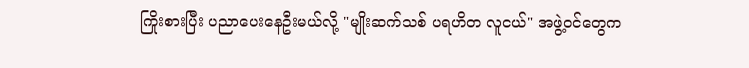ကြိုးစားပြီး ပညာပေးနေဦးမယ်လို့ "မျိုးဆက်သစ် ပရဟိတ လူငယ်" အဖွဲ့ဝင်တွေက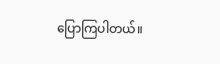ပြောကြပါတယ်။